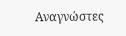Αναγνώστες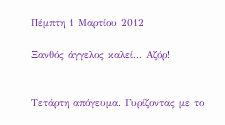Πέμπτη 1 Μαρτίου 2012

Ξανθός άγγελος καλεί... Αζόρ!


Τετάρτη απόγευμα. Γυρίζοντας με το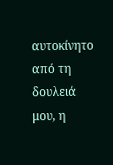αυτοκίνητο από τη δουλειά μου, η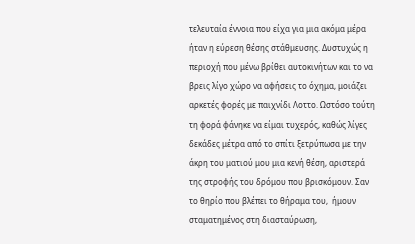τελευταία έννοια που είχα για μια ακόμα μέρα ήταν η εύρεση θέσης στάθμευσης. Δυστυχώς η περιοχή που μένω βρίθει αυτοκινήτων και το να βρεις λίγο χώρο να αφήσεις το όχημα, μοιάζει αρκετές φορές με παιχνίδι Λοττο. Ωστόσο τούτη τη φορά φάνηκε να είμαι τυχερός, καθώς λίγες δεκάδες μέτρα από το σπίτι ξετρύπωσα με την άκρη του ματιού μου μια κενή θέση, αριστερά της στροφής του δρόμου που βρισκόμουν. Σαν το θηρίο που βλέπει το θήραμα του,  ήμουν σταματημένος στη διασταύρωση,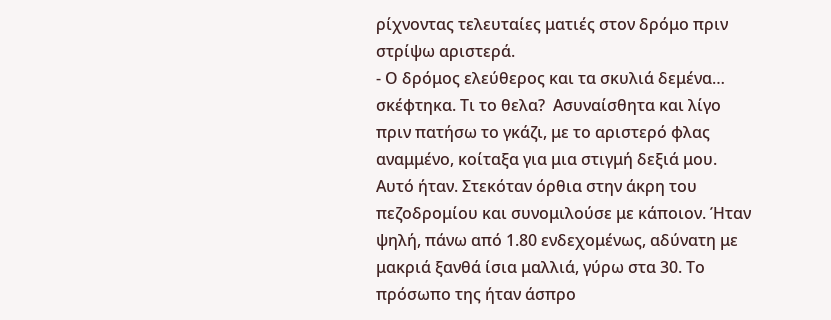ρίχνοντας τελευταίες ματιές στον δρόμο πριν στρίψω αριστερά.
- Ο δρόμος ελεύθερος και τα σκυλιά δεμένα… σκέφτηκα. Τι το θελα?  Ασυναίσθητα και λίγο πριν πατήσω το γκάζι, με το αριστερό φλας αναμμένο, κοίταξα για μια στιγμή δεξιά μου. Αυτό ήταν. Στεκόταν όρθια στην άκρη του πεζοδρομίου και συνομιλούσε με κάποιον. Ήταν ψηλή, πάνω από 1.80 ενδεχομένως, αδύνατη με μακριά ξανθά ίσια μαλλιά, γύρω στα 30. Το πρόσωπο της ήταν άσπρο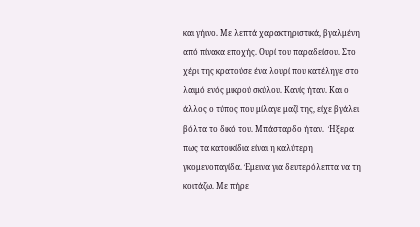και γήινο. Με λεπτά χαρακτηριστικά, βγαλμένη από πίνακα εποχής. Ουρί του παραδείσου. Στο χέρι της κρατούσε ένα λουρί που κατέληγε στο λαιμό ενός μικρού σκύλου. Κανίς ήταν. Και ο άλλος ο τύπος που μίλαγε μαζί της, είχε βγάλει βόλτα το δικό του. Μπάσταρδο ήταν.  Ήξερα πως τα κατοικίδια είναι η καλύτερη γκομενοπαγίδα. Έμεινα για δευτερόλεπτα να τη κοιτάζω. Με πήρε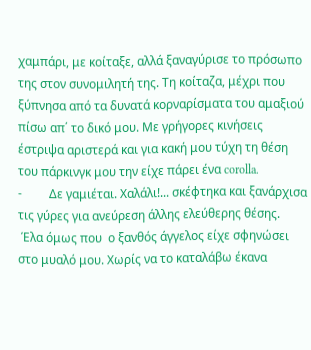χαμπάρι, με κοίταξε, αλλά ξαναγύρισε το πρόσωπο της στον συνομιλητή της. Τη κοίταζα, μέχρι που ξύπνησα από τα δυνατά κορναρίσματα του αμαξιού πίσω απ΄ το δικό μου. Με γρήγορες κινήσεις έστριψα αριστερά και για κακή μου τύχη τη θέση του πάρκινγκ μου την είχε πάρει ένα corolla.
-         Δε γαμιέται. Χαλάλι!... σκέφτηκα και ξανάρχισα τις γύρες για ανεύρεση άλλης ελεύθερης θέσης.
 Έλα όμως που  ο ξανθός άγγελος είχε σφηνώσει στο μυαλό μου. Χωρίς να το καταλάβω έκανα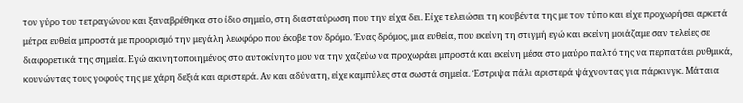τον γύρο του τετραγώνου και ξαναβρέθηκα στο ίδιο σημείο, στη διασταύρωση που την είχα δει. Είχε τελειώσει τη κουβέντα της με τον τύπο και είχε προχωρήσει αρκετά μέτρα ευθεία μπροστά με προορισμό την μεγάλη λεωφόρο που έκοβε τον δρόμο. Ένας δρόμος, μια ευθεία, που εκείνη τη στιγμή εγώ και εκείνη μοιάζαμε σαν τελείες σε διαφορετικά της σημεία. Εγώ ακινητοποιημένος στο αυτοκίνητο μου να την χαζεύω να προχωράει μπροστά και εκείνη μέσα στο μαύρο παλτό της να περπατάει ρυθμικά, κουνώντας τους γοφούς της με χάρη δεξιά και αριστερά. Αν και αδύνατη, είχε καμπύλες στα σωστά σημεία. Έστριψα πάλι αριστερά ψάχνοντας για πάρκινγκ. Μάταια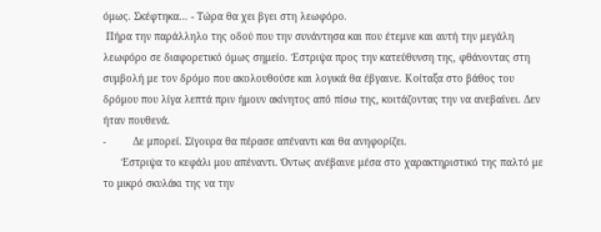όμως. Σκέφτηκα… - Τώρα θα χει βγει στη λεωφόρο.
 Πήρα την παράλληλο της οδού που την συνάντησα και που έτεμνε και αυτή την μεγάλη λεωφόρο σε διαφορετικό όμως σημείο. Έστριψα προς την κατεύθυνση της, φθάνοντας στη συμβολή με τον δρόμο που ακολουθούσε και λογικά θα έβγαινε. Κοίταξα στο βάθος του δρόμου που λίγα λεπτά πριν ήμουν ακίνητος από πίσω της, κοιτάζοντας την να ανεβαίνει. Δεν ήταν πουθενά.
-         Δε μπορεί. Σίγουρα θα πέρασε απέναντι και θα ανηφορίζει.
      Έστριψα το κεφάλι μου απέναντι. Όντως ανέβαινε μέσα στο χαρακτηριστικό της παλτό με το μικρό σκυλάκι της να την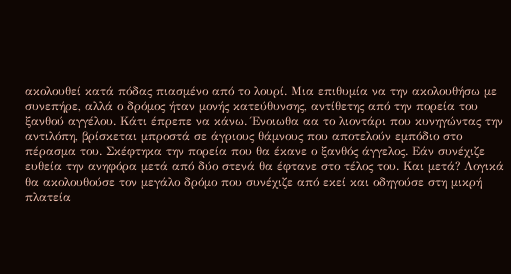ακολουθεί κατά πόδας πιασμένο από το λουρί. Μια επιθυμία να την ακολουθήσω με συνεπήρε, αλλά ο δρόμος ήταν μονής κατεύθυνσης, αντίθετης από την πορεία του ξανθού αγγέλου. Κάτι έπρεπε να κάνω. Ένοιωθα αα το λιοντάρι που κυνηγώντας την αντιλόπη, βρίσκεται μπροστά σε άγριους θάμνους που αποτελούν εμπόδιο στο πέρασμα του. Σκέφτηκα την πορεία που θα έκανε ο ξανθός άγγελος. Εάν συνέχιζε ευθεία την ανηφόρα μετά από δύο στενά θα έφτανε στο τέλος του. Και μετά? Λογικά θα ακολουθούσε τον μεγάλο δρόμο που συνέχιζε από εκεί και οδηγούσε στη μικρή πλατεία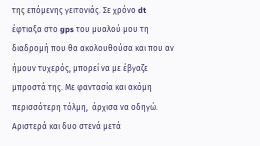της επόμενης γειτονιάς. Σε χρόνο dt έφτιαξα στο gps του μυαλού μου τη διαδρομή που θα ακολουθούσα και που αν ήμουν τυχερός, μπορεί να με έβγαζε μπροστά της. Με φαντασία και ακόμη περισσότερη τόλμη,  άρχισα να οδηγώ. Αριστερά και δυο στενά μετά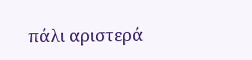πάλι αριστερά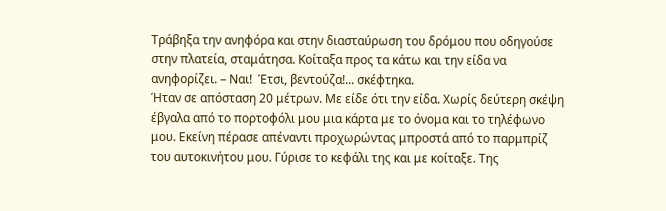Τράβηξα την ανηφόρα και στην διασταύρωση του δρόμου που οδηγούσε στην πλατεία, σταμάτησα. Κοίταξα προς τα κάτω και την είδα να ανηφορίζει. – Ναι!  Έτσι, βεντούζα!... σκέφτηκα.
Ήταν σε απόσταση 20 μέτρων. Με είδε ότι την είδα. Χωρίς δεύτερη σκέψη έβγαλα από το πορτοφόλι μου μια κάρτα με το όνομα και το τηλέφωνο μου. Εκείνη πέρασε απέναντι προχωρώντας μπροστά από το παρμπρίζ του αυτοκινήτου μου. Γύρισε το κεφάλι της και με κοίταξε. Της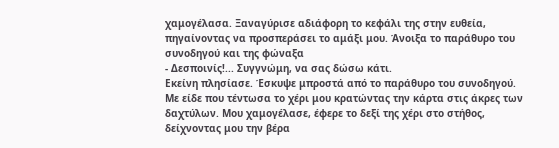χαμογέλασα. Ξαναγύρισε αδιάφορη το κεφάλι της στην ευθεία, πηγαίνοντας να προσπεράσει το αμάξι μου. Άνοιξα το παράθυρο του συνοδηγού και της φώναξα
- Δεσποινίς!... Συγγνώμη, να σας δώσω κάτι.
Εκείνη πλησίασε. Έσκυψε μπροστά από το παράθυρο του συνοδηγού.  Με είδε που τέντωσα το χέρι μου κρατώντας την κάρτα στις άκρες των δαχτύλων. Μου χαμογέλασε, έφερε το δεξί της χέρι στο στήθος, δείχνοντας μου την βέρα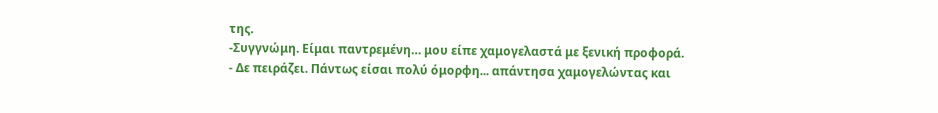της.
-Συγγνώμη. Είμαι παντρεμένη… μου είπε χαμογελαστά με ξενική προφορά.
- Δε πειράζει. Πάντως είσαι πολύ όμορφη... απάντησα χαμογελώντας και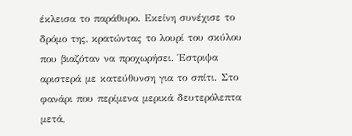έκλεισα το παράθυρο. Εκείνη συνέχισε το δρόμο της, κρατώντας το λουρί του σκύλου που βιαζόταν να προχωρήσει. Έστριψα αριστερά με κατεύθυνση για το σπίτι. Στο φανάρι που περίμενα μερικά δευτερόλεπτα μετά,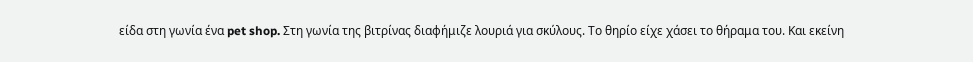είδα στη γωνία ένα pet shop. Στη γωνία της βιτρίνας διαφήμιζε λουριά για σκύλους. Το θηρίο είχε χάσει το θήραμα του. Και εκείνη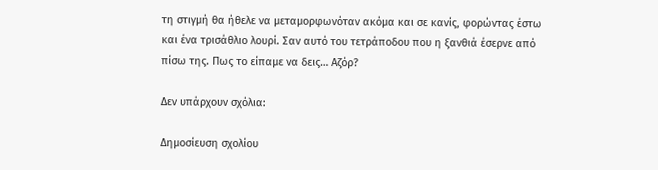τη στιγμή θα ήθελε να μεταμορφωνόταν ακόμα και σε κανίς, φορώντας έστω και ένα τρισάθλιο λουρί. Σαν αυτό του τετράποδου που η ξανθιά έσερνε από πίσω της. Πως το είπαμε να δεις… Αζόρ?

Δεν υπάρχουν σχόλια:

Δημοσίευση σχολίου